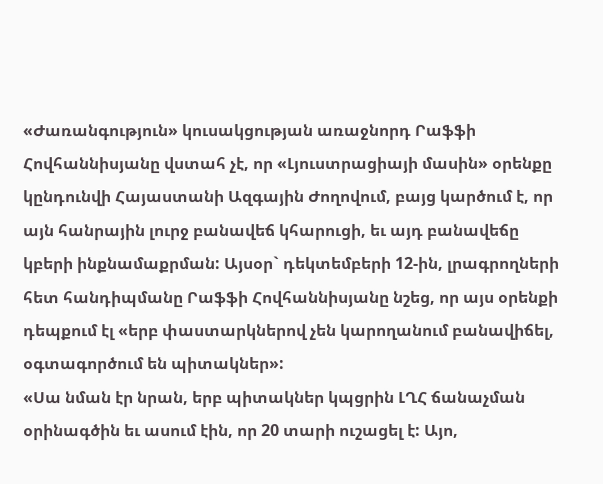«Ժառանգություն» կուսակցության առաջնորդ Րաֆֆի Հովհաննիսյանը վստահ չէ, որ «Լյուստրացիայի մասին» օրենքը կընդունվի Հայաստանի Ազգային Ժողովում, բայց կարծում է, որ այն հանրային լուրջ բանավեճ կհարուցի, եւ այդ բանավեճը կբերի ինքնամաքրման: Այսօր` դեկտեմբերի 12-ին, լրագրողների հետ հանդիպմանը Րաֆֆի Հովհաննիսյանը նշեց, որ այս օրենքի դեպքում էլ «երբ փաստարկներով չեն կարողանում բանավիճել, օգտագործում են պիտակներ»:
«Սա նման էր նրան, երբ պիտակներ կպցրին ԼՂՀ ճանաչման օրինագծին եւ ասում էին, որ 20 տարի ուշացել է: Այո,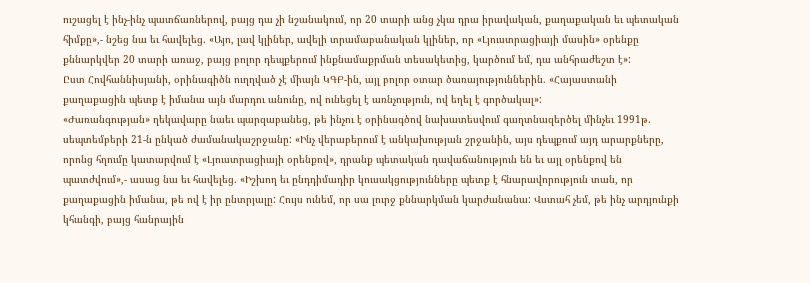ուշացել է ինչ-ինչ պատճառներով, բայց դա չի նշանակում, որ 20 տարի անց չկա դրա իրավական, քաղաքական եւ պետական հիմքը»,- նշեց նա եւ հավելեց. «Այո, լավ կլիներ, ավելի տրամաբանական կլիներ, որ «Լյուստրացիայի մասին» օրենքը քննարկվեր 20 տարի առաջ, բայց բոլոր դեպքերում ինքնամաքրման տեսակետից, կարծում եմ, դա անհրաժեշտ է»:
Ըստ Հովհաննիսյանի, օրինագիծն ուղղված չէ միայն ԿԳԲ-ին, այլ բոլոր օտար ծառայություններին. «Հայաստանի քաղաքացին պետք է իմանա այն մարդու անունը, ով ունեցել է առնչություն, ով եղել է գործակալ»:
«Ժառանգության» ղեկավարը նաեւ պարզաբանեց, թե ինչու է օրինագծով նախատեսվում գաղտնազերծել մինչեւ 1991թ. սեպտեմբերի 21-ն ընկած ժամանակաշրջանը: «Ինչ վերաբերում է անկախության շրջանին, այս դեպքում այդ արարքները, որոնց հղումը կատարվում է «Լյուստրացիայի օրենքով», դրանք պետական դավաճանություն են եւ այլ օրենքով են պատժվում»,- ասաց նա եւ հավելեց. «Իշխող եւ ընդդիմադիր կուսակցությունները պետք է հնարավորություն տան, որ քաղաքացին իմանա, թե ով է իր ընտրյալը: Հույս ունեմ, որ սա լուրջ քննարկման կարժանանա: Վստահ չեմ, թե ինչ արդյունքի կհանգի, բայց հանրային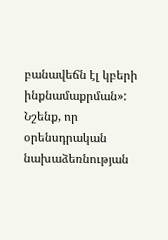բանավեճն էլ կբերի ինքնամաքրման»:
Նշենք, որ օրենսդրական նախաձեռնության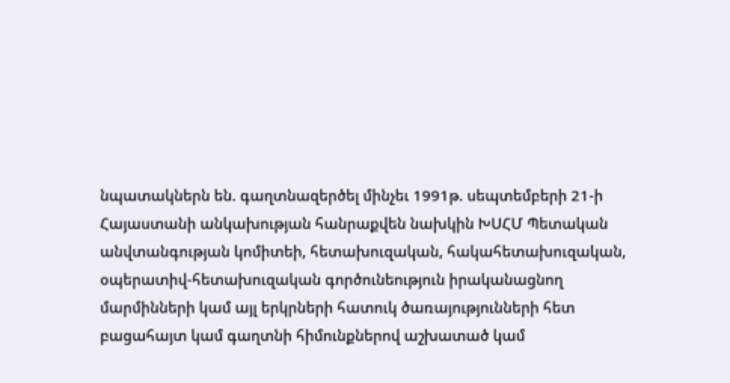նպատակներն են. գաղտնազերծել մինչեւ 1991թ. սեպտեմբերի 21-ի Հայաստանի անկախության հանրաքվեն նախկին ԽՍՀՄ Պետական անվտանգության կոմիտեի, հետախուզական, հակահետախուզական, օպերատիվ-հետախուզական գործունեություն իրականացնող մարմինների կամ այլ երկրների հատուկ ծառայությունների հետ բացահայտ կամ գաղտնի հիմունքներով աշխատած կամ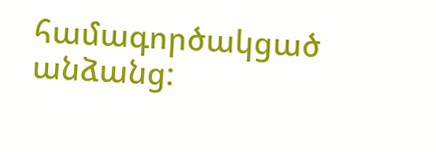համագործակցած անձանց: